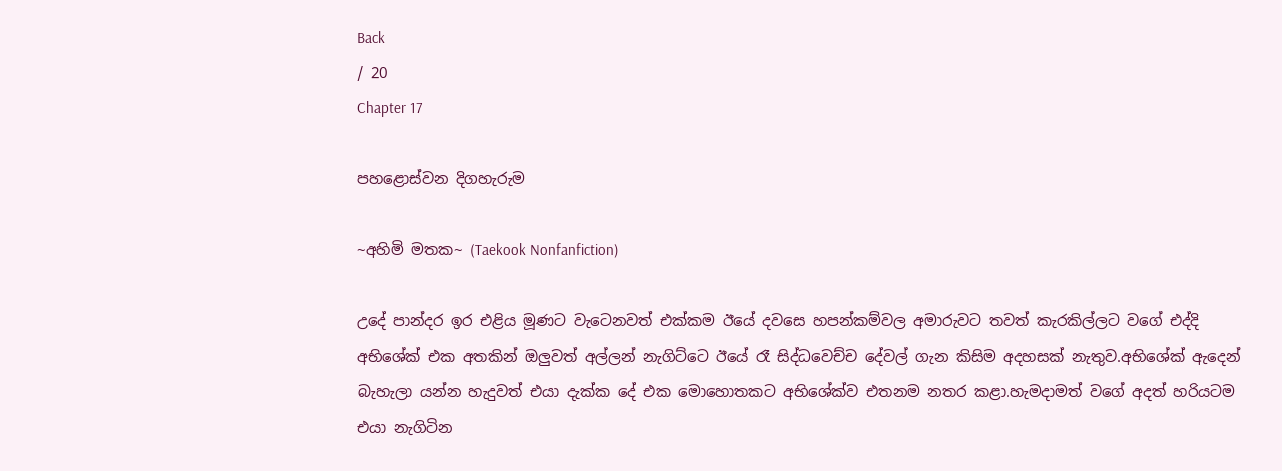Back
/ 20
Chapter 17

පහළොස්වන දිගහැරුම

~අහිමි මතක~ (Taekook Nonfanfiction)

උදේ පාන්දර ඉර එළිය මූණට වැටෙනවත් එක්කම ඊයේ දවසෙ හපන්කම්වල අමාරුවට තවත් කැරකිල්ලට වගේ එද්දි අභිශේක් එක අතකින් ඔලුවත් අල්ලන් නැගිට්ටෙ ඊයේ රෑ සිද්ධවෙච්ච දේවල් ගැන කිසිම අදහසක් නැතුව.අභිශේක් ඇදෙන් බැහැලා යන්න හැදුවත් එයා දැක්ක දේ එක මොහොතකට අභිශේක්ව එතනම නතර කළා.හැමදාමත් වගේ අදත් හරියටම එයා නැගිටින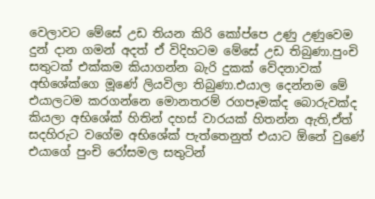වෙලාවට මේසේ උඩ තියන කිරි කෝප්පෙ උණු උණුවෙම දුන් දාන ගමන් අදත් ඒ විදිහටම මේසේ උඩ තිබුණා.පුංචි සතුටක් එක්කම කියාගන්න බැරි දුකක් වේදනාවක් අභිශේක්ගෙ මූණේ ලියවිලා තිබුණා.එයාල දෙන්නම මේ එයාලටම කරගන්නෙ මොනතරම් රගපෑමක්ද බොරුවක්ද කියලා අභිශේක් හිතින් දහස් වාරයක් හිතන්න ඇති,ඒත් සදහිරුට වගේම අභිශේක් පැත්තෙනුත් එයාට ඕනේ වුණේ එයාගේ පුංචි රෝසමල සතුටින්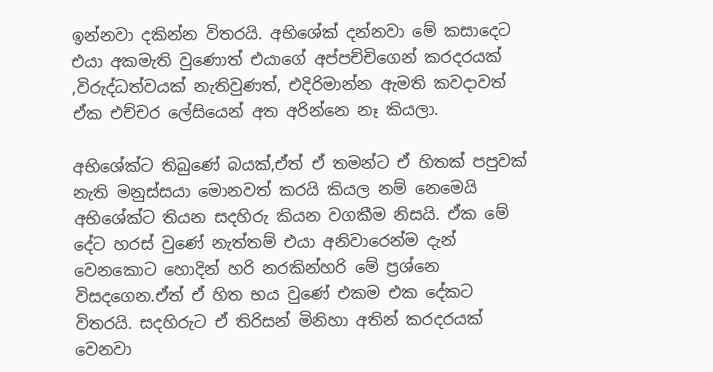ඉන්නවා දකින්න විතරයි. අභිශේක් දන්නවා මේ කසාදෙට එයා අකමැති වුණොත් එයාගේ අප්පච්චිගෙන් කරදරයක් ,විරුද්ධත්වයක් නැතිවුණත්, එදිරිමාන්න ඇමති කවදාවත් ඒක එච්චර ලේසියෙන් අත අරින්නෙ නෑ කියලා.

අභිශේක්ට තිබුණේ බයක්,ඒත් ඒ තමන්ට ඒ හිතක් පපුවක් නැති මනුස්සයා මොනවත් කරයි කියල නම් නෙමෙයි අභිශේක්ට තියන සදහිරු කියන වගකීම නිසයි. ඒක මේ දේට හරස් වුණේ නැත්තම් එයා අනිවාරෙන්ම දැන් වෙනකොට හොදින් හරි නරකින්හරි මේ ප්‍රශ්නෙ විසදගෙන.ඒත් ඒ හිත භය වුණේ එකම එක දේකට විතරයි. සදහිරුට ඒ තිරිසන් මිනිහා අතින් කරදරයක් වෙනවා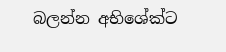බලන්න අභිශේක්ට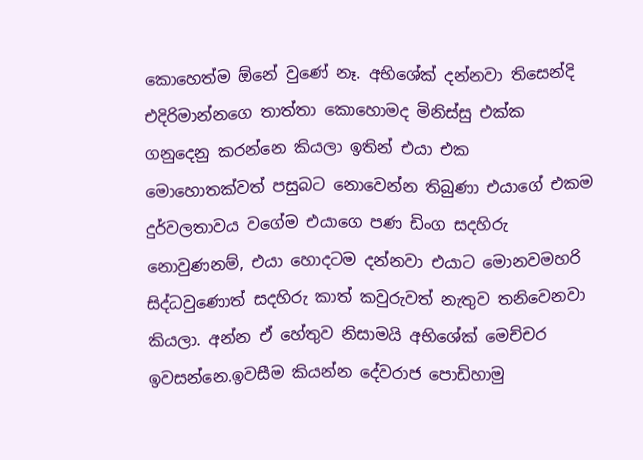කොහෙත්ම ඕනේ වුණේ නෑ. අභිශේක් දන්නවා තිසෙන්දි එදිරිමාන්නගෙ තාත්තා කොහොමද මිනිස්සු එක්ක ගනුදෙනු කරන්නෙ කියලා ඉතින් එයා එක මොහොතක්වත් පසුබට නොවෙන්න තිබුණා එයාගේ එකම දුර්වලතාවය වගේම එයාගෙ පණ ඩිංග සදහිරු නොවුණනම්, එයා හොදටම දන්නවා එයාට මොනවමහරි සිද්ධවුණොත් සදහිරු කාත් කවුරුවත් නැතුව තනිවෙනවා කියලා. අන්න ඒ හේතුව නිසාමයි අභිශේක් මෙච්චර ඉවසන්නෙ.ඉවසීම කියන්න දේවරාජ පොඩිහාමු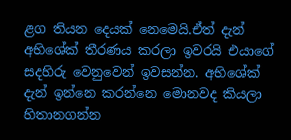ළග තියන දෙයක් නෙමෙයි.ඒත් දැන් අභිශේක් තීරණය කරලා ඉවරයි එයාගේ සදහිරු වෙනුවෙන් ඉවසන්න. අභිශේක් දැන් ඉන්නෙ කරන්නෙ මොනවද කියලා හිතානගන්න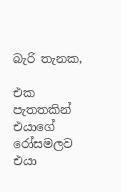බැරි තැනක,

එක පැතතකින් එයාගේ රෝසමලව එයා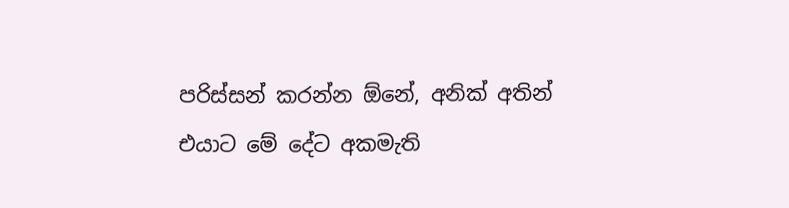පරිස්සන් කරන්න ඕනේ, අනික් අතින් එයාට මේ දේට අකමැති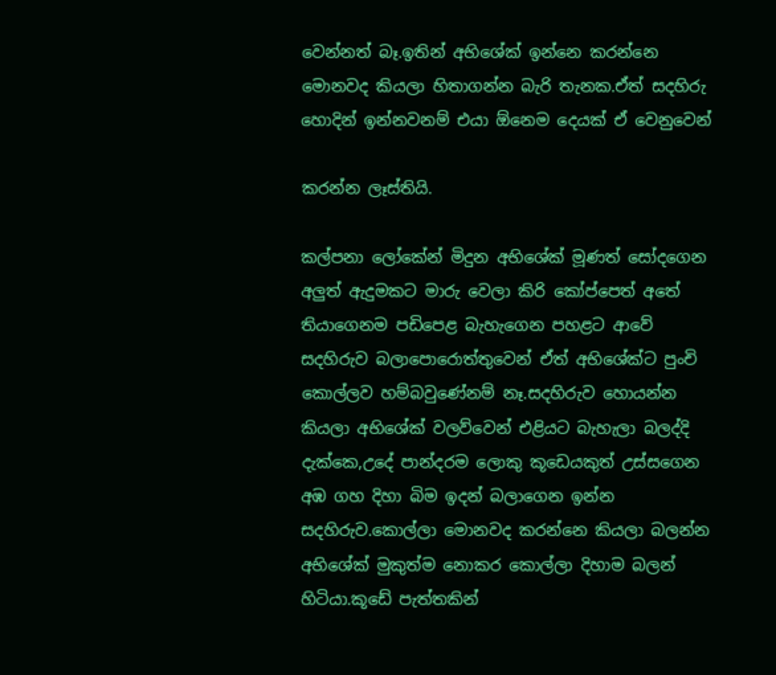වෙන්නත් බෑ.ඉතින් අභිශේක් ඉන්නෙ කරන්නෙ මොනවද කියලා හිතාගන්න බැරි තැනක.ඒත් සදහිරු හොදින් ඉන්නවනම් එයා ඕනෙම දෙයක් ඒ වෙනුවෙන්

කරන්න ලෑස්තියි.

කල්පනා ලෝකේන් මිදුන අභිශේක් මූණත් සෝදගෙන අලුත් ඇදුමකට මාරු වෙලා කිරි කෝප්පෙත් අතේ තියාගෙනම පඩිපෙළ බැහැගෙන පහළට ආවේ සදහිරුව බලාපොරොත්තුවෙන් ඒත් අභිශේක්ට පුංචි කොල්ලව හම්බවුණේනම් නෑ.සදහිරුව හොයන්න කියලා අභිශේක් වලව්වෙන් එළියට බැහැලා බලද්දි දැක්කෙ,උදේ පාන්දරම ලොකු කූඩෙයකුත් උස්සගෙන අඹ ගහ දිහා බිම ඉදන් බලාගෙන ඉන්න සදහිරුව.කොල්ලා මොනවද කරන්නෙ කියලා බලන්න අභිශේක් මුකුත්ම නොකර කොල්ලා දිහාම බලන් හිටියා.කූඩේ පැත්තකින්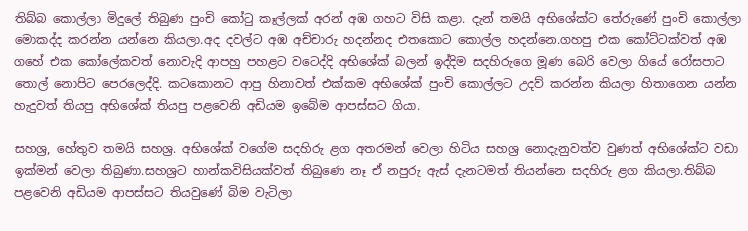තිබ්බ කොල්ලා මිදුලේ තිබුණ පුංචි කෝටු කෑල්ලක් අරන් අඹ ගහට විසි කළා. දැන් තමයි අභිශේක්ට තේරුණේ පුංචි කොල්ලා මොකද්ද කරන්න යන්නෙ කියලා.අද දවල්ට අඹ අච්චාරු හදන්නද එතකොට කොල්ල හදන්නෙ.ගහපු එක කෝට්ටක්වත් අඹ ගහේ එක කෝලේකවත් නොවැදි ආපහු පහළට වටෙද්දි අභිශේක් බලන් ඉද්දිම සදහිරුගෙ මූණ බෙරි වෙලා ගියේ රෝසපාට තොල් නොපිට පෙරලෙද්දි. කටකොනට ආපු හිනාවත් එක්කම අභිශේක් පුංචි කොල්ලට උදව් කරන්න කියලා හිතාගෙන යන්න හැදුවත් තියපු අභිශේක් තියපු පළවෙනි අඩියම ඉබේම ආපස්සට ගියා.

සහශ්‍ර, හේතුව තමයි සහශ්‍ර. අභිශේක් වගේම සදහිරු ළග අතරමන් වෙලා හිටිය සහශ්‍ර නොදැනුවත්ව වුණත් අභිශේක්ට වඩා ඉක්මන් වෙලා තිබුණා.සහශ්‍රට හාන්කවිසියක්වත් තිබුණෙ නෑ ඒ නපුරු ඇස් දැනටමත් තියන්නෙ සදහිරු ළග කියලා.තිබ්බ පළවෙනි අඩියම ආපස්සට තියවුණේ බිම වැටිලා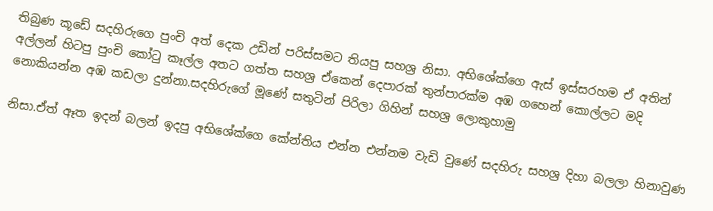තිබුණ කූඩේ සදහිරුගෙ පුංචි අත් දෙක උඩින් පරිස්සමට තියපු සහශ්‍ර නිසා. අභිශේක්ගෙ ඇස් ඉස්සරහම ඒ අතින් අල්ලන් හිටපු පුංචි කෝටු කෑල්ල අතට ගත්ත සහශ්‍ර ඒකෙන් දෙපාරක් තුන්පාරක්ම අඹ ගහෙන් කොල්ලට මදි නොකියන්න අඹ කඩලා දුන්නා.සදහිරුගේ මූණේ සතුටින් පිරිලා ගිහින් සහශ්‍ර ලොකුහාමු

නිසා.ඒත් ඈත ඉදන් බලන් ඉදපු අභිශේක්ගෙ කේන්තිය එන්න එන්නම වැඩි වුණේ සදහිරු සහශ්‍ර දිහා බලලා හිනාවුණ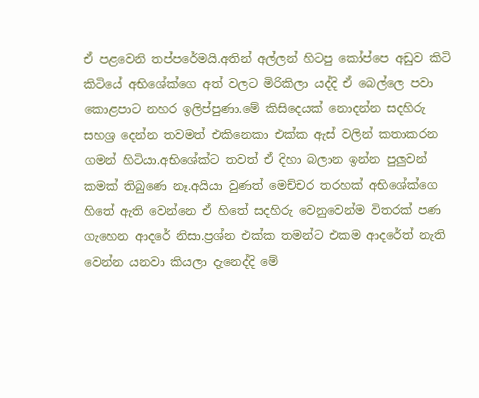ඒ පළවෙනි තප්පරේමයි.අතින් අල්ලන් හිටපු කෝප්පෙ අඩුව කිටි කිටියේ අභිශේක්ගෙ අත් වලට මිරිකිලා යද්දි ඒ බෙල්ලෙ පවා කොළපාට නහර ඉලිප්පුණා.මේ කිසිදෙයක් නොදන්න සදහිරු සහශ්‍ර දෙන්න තවමත් එකිනෙකා එක්ක ඇස් වලින් කතාකරන ගමන් හිටියා.අභිශේක්ට තවත් ඒ දිහා බලාන ඉන්න පුලුවන් කමක් තිබුණෙ නෑ.අයියා වුණත් මෙච්චර තරහක් අභිශේක්ගෙ හිතේ ඇති වෙන්නෙ ඒ හිතේ සදහිරු වෙනුවෙන්ම විතරක් පණ ගැහෙන ආදරේ නිසා.ප්‍රශ්න එක්ක තමන්ට එකම ආදරේත් නැති වෙන්න යනවා කියලා දැනෙද්දි මේ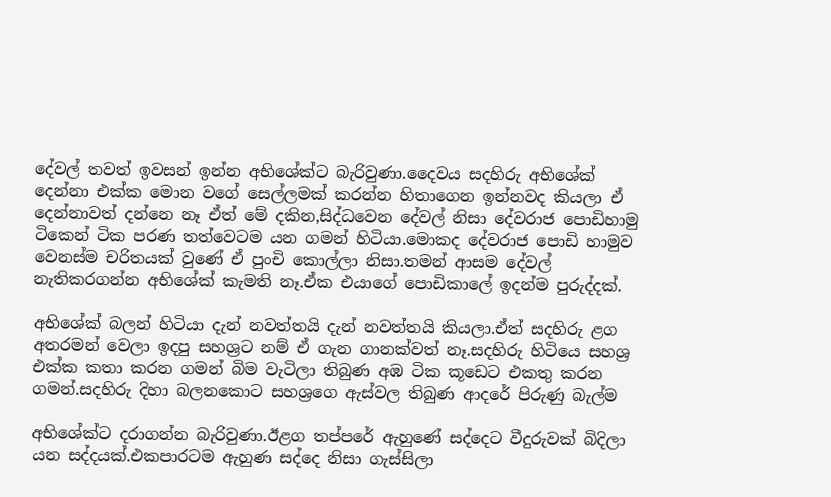දේවල් තවත් ඉවසන් ඉන්න අභිශේක්ට බැරිවුණා.දෛවය සදහිරු අභිශේක් දෙන්නා එක්ක මොන වගේ සෙල්ලමක් කරන්න හිතාගෙන ඉන්නවද කියලා ඒ දෙන්නාවත් දන්නෙ නෑ ඒත් මේ දකින,සිද්ධවෙන දේවල් නිසා දේවරාජ පොඩිහාමු ටිකෙන් ටික පරණ තත්වෙටම යන ගමන් හිටියා.මොකද දේවරාජ පොඩි හාමුව වෙනස්ම චරිතයක් වුණේ ඒ පුංචි කොල්ලා නිසා.තමන් ආසම දේවල් නැතිකරගන්න අභිශේක් කැමති නෑ.ඒක එයාගේ පොඩිකාලේ ඉදන්ම පුරුද්දක්.

අභිශේක් බලන් හිටියා දැන් නවත්තයි දැන් නවත්තයි කියලා.ඒත් සදහිරු ළග අතරමන් වෙලා ඉදපු සහශ්‍රට නම් ඒ ගැන ගානක්වත් නෑ.සදහිරු හිටියෙ සහශ්‍ර එක්ක කතා කරන ගමන් බිම වැටිලා තිබුණ අඹ ටික කූඩෙට එකතු කරන ගමන්.සදහිරු දිහා බලනකොට සහශ්‍රගෙ ඇස්වල තිබුණ ආදරේ පිරුණු බැල්ම

අභිශේක්ට දරාගන්න බැරිවුණා.ඊළග තප්පරේ ඇහුණේ සද්දෙට වීදුරුවක් බිදිලා යන සද්දයක්.එකපාරටම ඇහුණ සද්දෙ නිසා ගැස්සිලා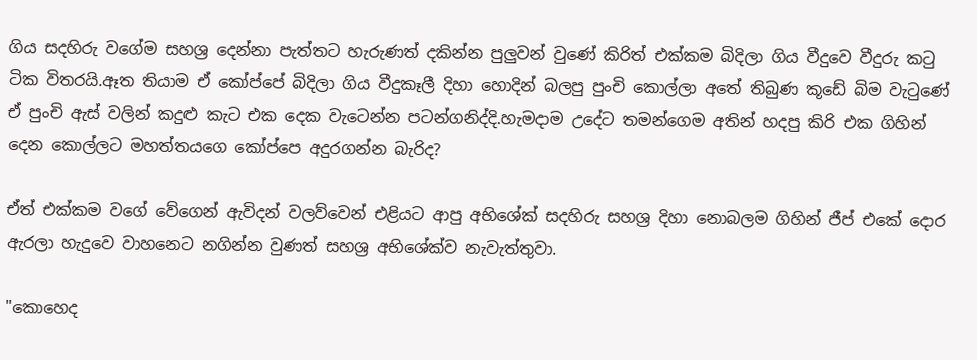ගිය සදහිරු වගේම සහශ්‍ර දෙන්නා පැත්තට හැරුණත් දකින්න පුලුවන් වුණේ කිරිත් එක්කම බිදිලා ගිය වීදුවෙ වීදුරු කටු ටික විතරයි.ඈත තියාම ඒ කෝප්පේ බිදිලා ගිය වීදුකෑලී දිහා හොදින් බලපු පුංචි කොල්ලා අතේ තිබුණ කූඩේ බිම වැටුණේ ඒ පුංචි ඇස් වලින් කදුළු කැට එක දෙක වැටෙන්න පටන්ගනිද්දි.හැමදාම උදේට තමන්ගෙම අතින් හදපු කිරි එක ගිහින් දෙන කොල්ලට මහත්තයගෙ කෝප්පෙ අදුරගන්න බැරිද?

ඒත් එක්කම වගේ වේගෙන් ඇවිදන් වලව්වෙන් එළියට ආපු අභිශේක් සදහිරු සහශ්‍ර දිහා නොබලම ගිහින් ජීප් එකේ දොර ඇරලා හැදුවෙ වාහනෙට නගින්න වුණත් සහශ්‍ර අභිශේක්ව නැවැත්තුවා.

"කොහෙද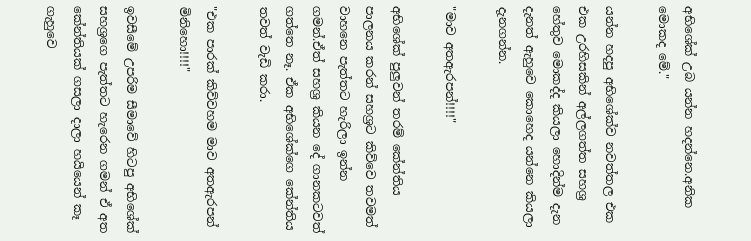අභිශේක් උබ යන්න හදන්නෙ.අනික මොකද මේ."

යන්න හදපු අභිශේක්ව නවත්තල එක එක උරහිසකින් අල්ලගත්ත සහශ්‍ර හේතුව මොකද්ද කියලා හොදින්ම දැන දැනත් ඇහුවෙ කොහෙද යන්නෙ කියලා දැනගන්න.

"මාව අතඇරපන්!!!!"

අභිශේක් පුලුවන් තරම් කේන්තිය පාලනය කරන් සහශ්‍රට කිව්වෙ තවමත් වාහනෙ පැත්තට හැරිලා ඉන්න ගමන්.ඒත් සහශ්‍ර කියන දේ ගානකටවත් ගත්තෙ නෑ. ඒක අභිශේක්ගෙ කේන්තිය තවත් වැඩි කරා.

"එක පාරක් කිව්වහම මාව අතඇරපන් මිනිහො!!!!"

ඉවසීමේ උපරිම සීමාවේ හිටපු අභිශේක් සහශ්‍රගෙ පැත්තට හැරෙන ගමන් ඒ අත කේන්තියක් ගසලා දාලා හයියෙන් කෑ ගැහුවෙ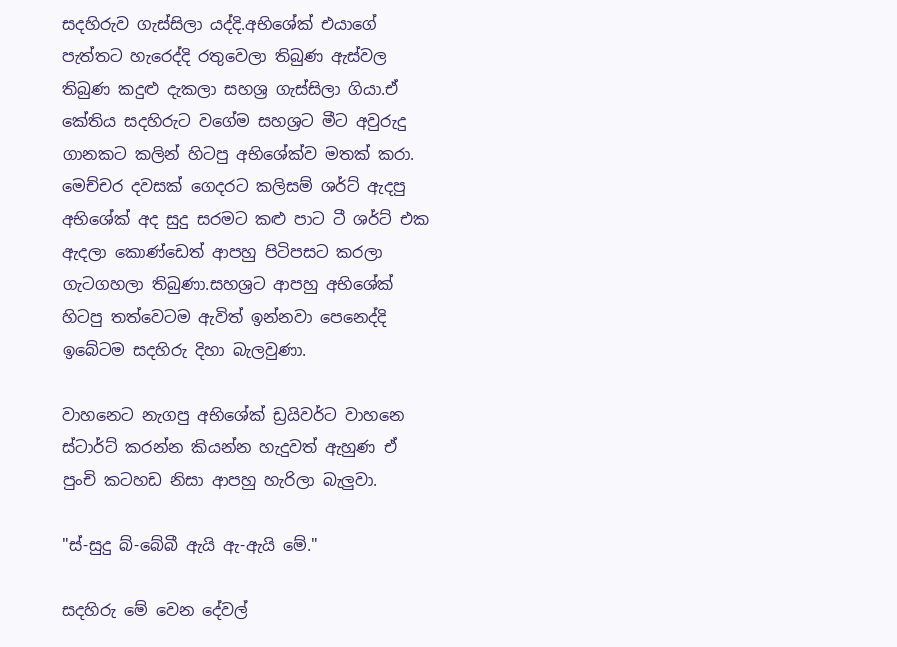සදහිරුව ගැස්සිලා යද්දි.අභිශේක් එයාගේ පැත්තට හැරෙද්දි රතුවෙලා තිබුණ ඇස්වල තිබුණ කදුළු දැකලා සහශ්‍ර ගැස්සිලා ගියා.ඒ කේතිය සදහිරුට වගේම සහශ්‍රට මීට අවුරුදු ගානකට කලින් හිටපු අභිශේක්ව මතක් කරා. මෙච්චර දවසක් ගෙදරට කලිසම් ශර්ට් ඇදපු අභිශේක් අද සුදු සරමට කළු පාට ටී ශර්ට් එක ඇදලා කොණ්ඩෙත් ආපහු පිටිපසට කරලා ගැටගහලා තිබුණා.සහශ්‍රට ආපහු අභිශේක් හිටපු තත්වෙටම ඇවිත් ඉන්නවා පෙනෙද්දි ඉබේටම සදහිරු දිහා බැලවුණා.

වාහනෙට නැගපු අභිශේක් ඩ්‍රයිවර්ට වාහනෙ ස්ටාර්ට් කරන්න කියන්න හැදුවත් ඇහුණ ඒ පුංචි කටහඩ නිසා ආපහු හැරිලා බැලුවා.

"ස්-සුදු බ්-බේබී ඇයි ඇ-ඇයි මේ."

සදහිරු මේ වෙන දේවල්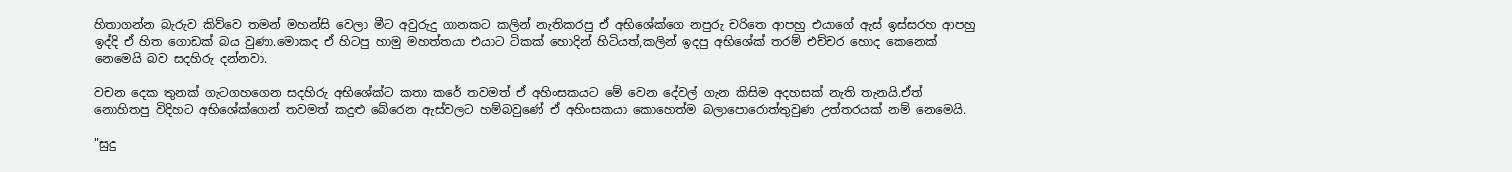හිතාගන්න බැරුව කිව්වෙ තමන් මහන්සි වෙලා මීට අවුරුදු ගානකට කලින් නැතිකරපු ඒ අභිශේක්ගෙ නපුරු චරිතෙ ආපහු එයාගේ ඇස් ඉස්සරහ ආපහු ඉද්දි ඒ හිත ගොඩක් බය වුණා.මොකද ඒ හිටපු හාමු මහත්තයා එයාට ටිකක් හොදින් හිටියත්,කලින් ඉදපු අභිශේක් තරම් එච්චර හොද කෙනෙක් නෙමෙයි බව සදහිරු දන්නවා.

වචන දෙක තුනක් ගැටගහගෙන සදහිරු අභිශේක්ට කතා කරේ තවමත් ඒ අහිංසකයට මේ වෙන දේවල් ගැන කිසිම අදහසක් නැති තැනයි.ඒත් නොහිතපු විදිහට අභිශේක්ගෙන් තවමත් කදුළු බේරෙන ඇස්වලට හම්බවුණේ ඒ අහිංසකයා කොහෙත්ම බලාපොරොත්තුවුණ උත්තරයක් නම් නෙමෙයි.

"සුදු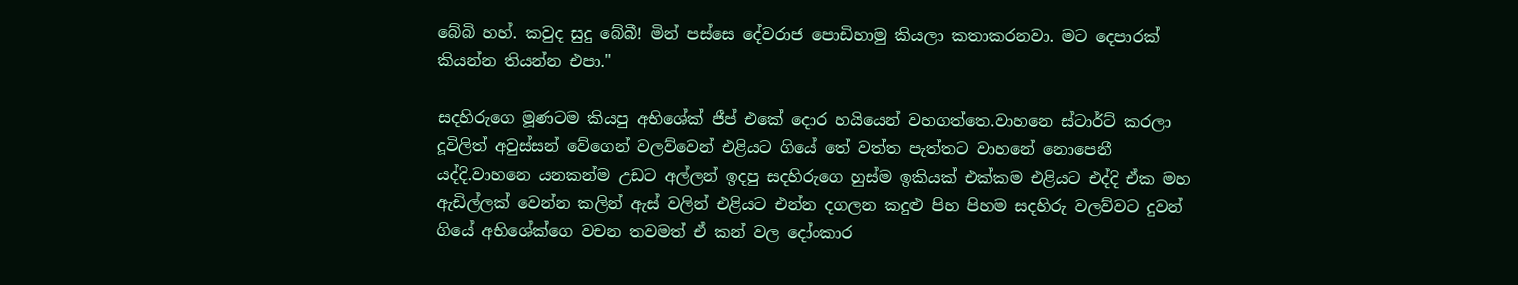බේබි හහ්. කවුද සුදු බේබී! මින් පස්සෙ දේවරාජ පොඩිහාමු කියලා කතාකරනවා. මට දෙපාරක් කියන්න තියන්න එපා."

සදහිරුගෙ මූණටම කියපු අභිශේක් ජීප් එකේ දොර හයියෙන් වහගත්තෙ.වාහනෙ ස්ටාර්ට් කරලා දූවිලිත් අවුස්සන් වේගෙන් වලව්වෙන් එළියට ගියේ තේ වත්ත පැත්තට වාහනේ නොපෙනී යද්දි.වාහනෙ යනකන්ම උඩට අල්ලන් ඉදපු සදහිරුගෙ හුස්ම ඉකියක් එක්කම එළියට එද්දි ඒක මහ ඇඩිල්ලක් වෙන්න කලින් ඇස් වලින් එළියට එන්න දගලන කදුළු පිහ පිහම සදහිරු වලව්වට දුවන් ගියේ අභිශේක්ගෙ වචන තවමත් ඒ කන් වල දෝංකාර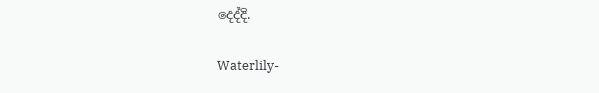දෙද්දි.

Waterlily-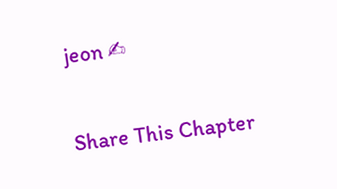jeon ✍

Share This Chapter